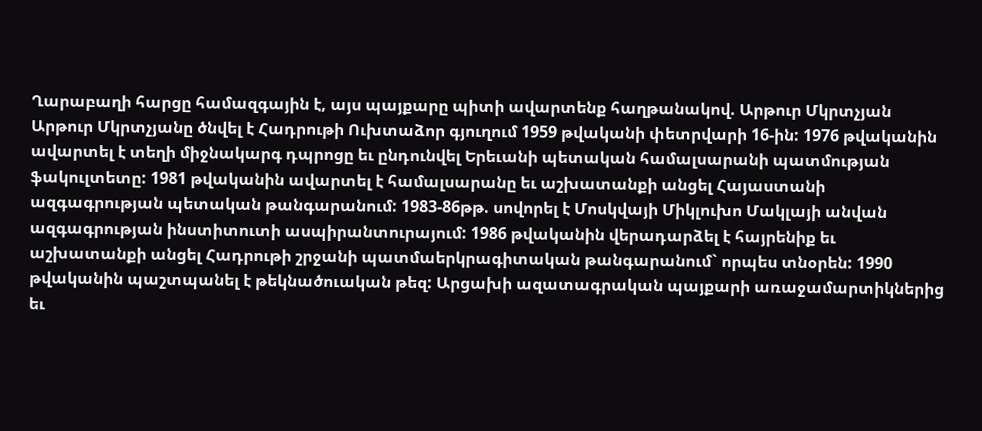Ղարաբաղի հարցը համազգային է, այս պայքարը պիտի ավարտենք հաղթանակով. Արթուր Մկրտչյան
Արթուր Մկրտչյանը ծնվել է Հադրութի Ուխտաձոր գյուղում 1959 թվականի փետրվարի 16-ին: 1976 թվականին ավարտել է տեղի միջնակարգ դպրոցը եւ ընդունվել Երեւանի պետական համալսարանի պատմության ֆակուլտետը: 1981 թվականին ավարտել է համալսարանը եւ աշխատանքի անցել Հայաստանի ազգագրության պետական թանգարանում: 1983-86թթ. սովորել է Մոսկվայի Միկլուխո Մակլայի անվան ազգագրության ինստիտուտի ասպիրանտուրայում: 1986 թվականին վերադարձել է հայրենիք եւ աշխատանքի անցել Հադրութի շրջանի պատմաերկրագիտական թանգարանում` որպես տնօրեն: 1990 թվականին պաշտպանել է թեկնածուական թեզ: Արցախի ազատագրական պայքարի առաջամարտիկներից եւ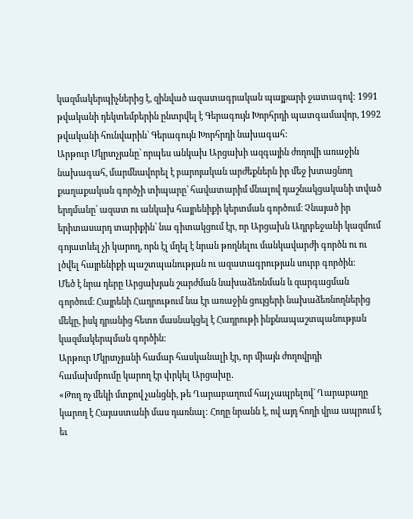կազմակերպիչներից է, զինված ազատագրական պայքարի ջատագով: 1991 թվականի դեկտեմբերին ընտրվել է Գերագույն Խորհրդի պատգամավոր, 1992 թվականի հունվարին` Գերագույն Խորհրդի նախագահ:
Արթուր Մկրտչյանը՝ որպես անկախ Արցախի ազգային ժողովի առաջին նախագահ, մարմնավորել է բարոյական արժեքներն իր մեջ խտացնող քաղաքական գործչի տիպարը՝ հավատարիմ մնալով դաշնակցականի տված երդմանը՝ ազատ ու անկախ հայրենիքի կերտման գործում։ Չնայած իր երիտասարդ տարիքին՝ նա գիտակցում էր, որ Արցախն Ադրբեջանի կազմում գոյատևել չի կարող, որն էլ մղել է նրան թողնելու մանկավարժի գործն ու ու լծվել հայրենիքի պաշտպանության ու ազատագրության սուրբ գործին։
Մեծ է նրա դերը Արցախյան շարժման նախաձեռնման և զարգացման գործում։ Հայրենի Հադրութում նա էր առաջին ցույցերի նախաձեռնողներից մեկը, իսկ դրանից հետո մասնակցել է Հադրութի ինքնապաշտպանության կազմակերպման գործին։
Արթուր Մկրտչյանի համար հասկանալի էր, որ միայն ժողովրդի համախմբումը կարող էր փրկել Արցախը․
«Թող ոչ մեկի մտքով չանցնի, թե Ղարաբաղում հայ չապրելով` Ղարաբաղը կարող է Հայաստանի մաս դառնալ: Հողը նրանն է, ով այդ հողի վրա ապրում է եւ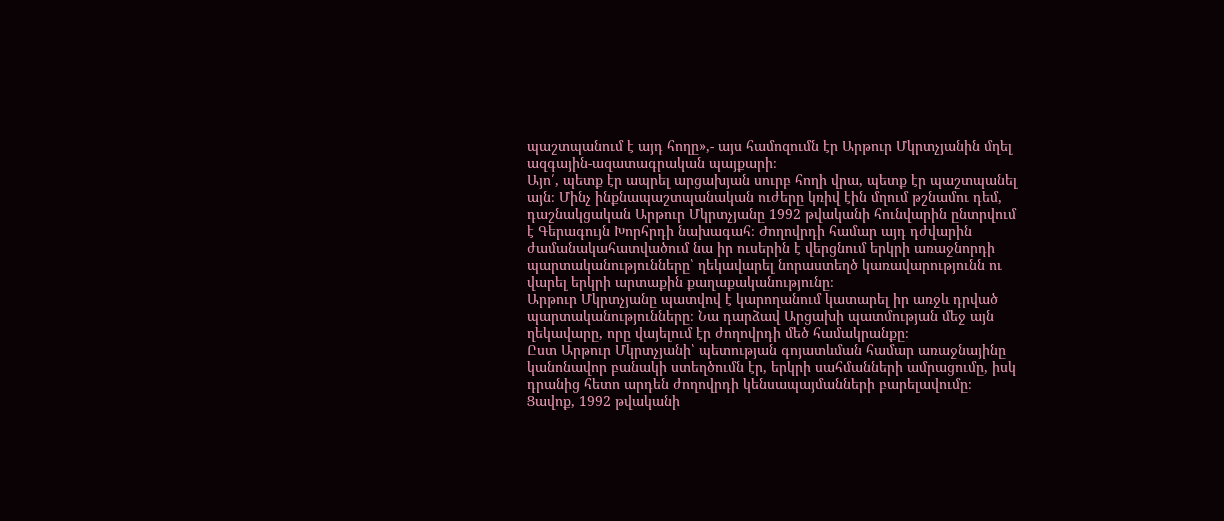պաշտպանում է այդ հողը»,- այս համոզումն էր Արթուր Մկրտչյանին մղել ազգային-ազատագրական պայքարի։
Այո՛, պետք էր ապրել արցախյան սուրբ հողի վրա, պետք էր պաշտպանել այն։ Մինչ ինքնապաշտպանական ուժերը կռիվ էին մղում թշնամու դեմ, դաշնակցական Արթուր Մկրտչյանը 1992 թվականի հունվարին ընտրվում է Գերագույն Խորհրդի նախագահ։ Ժողովրդի համար այդ դժվարին ժամանակահատվածում նա իր ուսերին է վերցնում երկրի առաջնորդի պարտականությունները՝ ղեկավարել նորաստեղծ կառավարությունն ու վարել երկրի արտաքին քաղաքականությունը։
Արթուր Մկրտչյանը պատվով է կարողանում կատարել իր առջև դրված պարտականությունները։ Նա դարձավ Արցախի պատմության մեջ այն ղեկավարը, որը վայելում էր ժողովրդի մեծ համակրանքը։
Ըստ Արթուր Մկրտչյանի՝ պետության գոյատևման համար առաջնայինը կանոնավոր բանակի ստեղծումն էր, երկրի սահմանների ամրացումը, իսկ դրանից հետո արդեն ժողովրդի կենսապայմանների բարելավումը։
Ցավոք, 1992 թվականի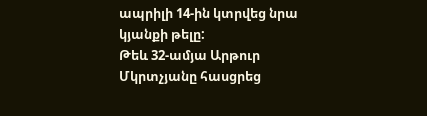ապրիլի 14-ին կտրվեց նրա կյանքի թելը:
Թեև 32-ամյա Արթուր Մկրտչյանը հասցրեց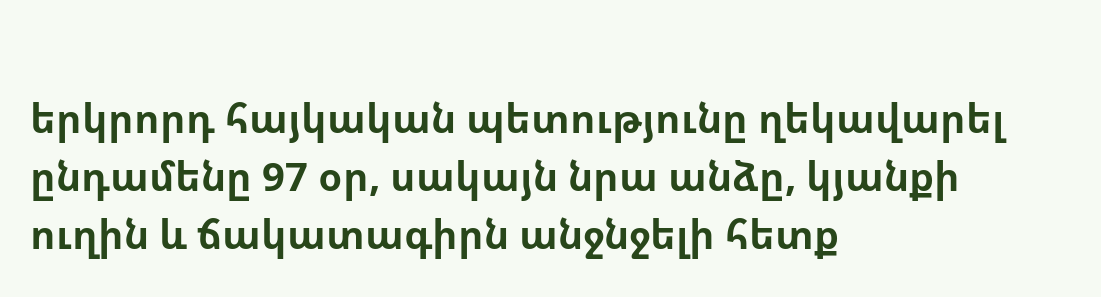երկրորդ հայկական պետությունը ղեկավարել ընդամենը 97 օր, սակայն նրա անձը, կյանքի ուղին և ճակատագիրն անջնջելի հետք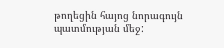թողեցին հայոց նորագույն պատմության մեջ: